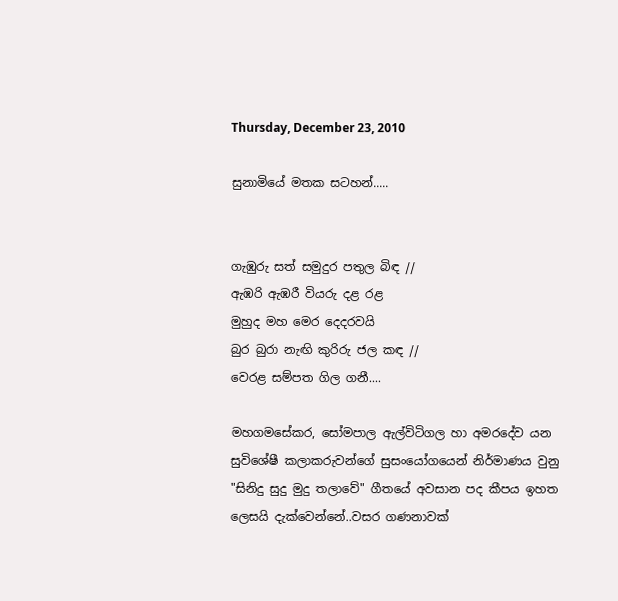Thursday, December 23, 2010

සුනාමියේ මතක සටහන්.....


ගැඹුරු සත් සමුදුර පතුල බිඳ //
ඇඹරි ඇඹරී වියරු දළ රළ
මුහුද මහ මෙර දෙදරවයි
බුර බුරා නැඟි කුරිරු ජල කඳ //
වෙරළ සම්පත ගිල ගනී....

මහගමසේකර, සෝමපාල ඇල්විටිගල හා අමරදේව යන සුවිශේෂී කලාකරුවන්ගේ සුසංයෝගයෙන් නිර්මාණය වුනු "සිනිදු සුදු මුදු තලාවේ" ගීතයේ අවසාන පද කීපය ඉහත ලෙසයි දැක්වෙන්නේ..වසර ගණනාවක්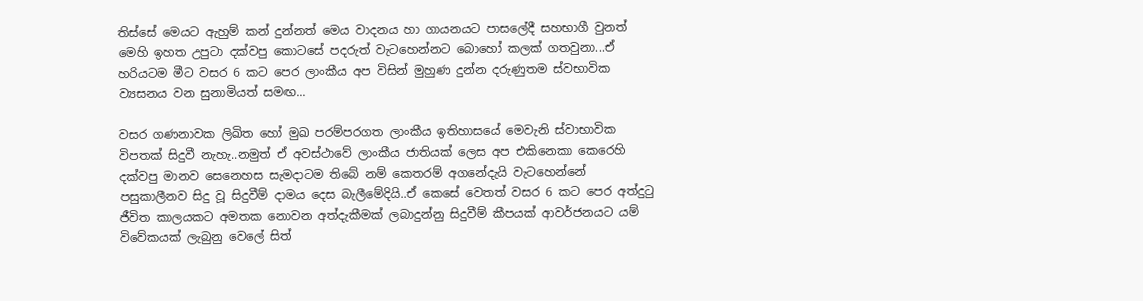තිස්සේ මෙයට ඇහුම් කන් දුන්නත් මෙය වාදනය හා ගායනයට පාසලේදී සහභාගී වුනත් මෙහි ඉහත උපුටා දක්වපු කොටසේ පදරුත් වැටහෙන්නට බොහෝ කලක් ගතවුනා...ඒ හරියටම මීට වසර 6 කට පෙර ලාංකීය අප විසින් මුහුණ දුන්න දරුණුතම ස්වභාවික ව්‍යසනය වන සුනාමියත් සමඟ...

වසර ගණනාවක ලිඛිත හෝ මුඛ පරම්පරගත ලාංකීය ඉතිහාසයේ මෙවැනි ස්වාභාවික විපතක් සිදුවී නැහැ..නමුත් ඒ අවස්ථාවේ ලාංකීය ජාතියක් ලෙස අප එකිනෙකා කෙරෙහි දක්වපු මානව සෙනෙහස සැමදාටම තිබේ නම් කෙතරම් අගනේදැයි වැටහෙන්නේ පසුකාලීනව සිදු වූ සිදුවීම් දාමය දෙස බැලීමේදියි..ඒ කෙසේ වෙතත් වසර 6 කට පෙර අත්දුටු ජීවිත කාලයකට අමතක නොවන අත්දැකීමක් ලබාදුන්නු සිදුවීම් කීපයක් ආවර්ජනයට යම් විවේකයක් ලැබුනු වෙලේ සිත්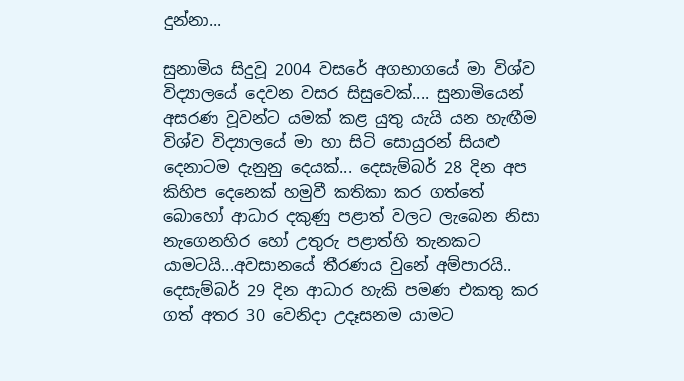දුන්නා...

සුනාමිය සිදුවූ 2004 වසරේ අගභාගයේ මා විශ්ව විද්‍යාලයේ දෙවන වසර සිසුවෙක්.... සුනාමියෙන් අසරණ වූවන්ට යමක් කළ යුතු යැයි යන හැඟීම විශ්ව විද්‍යාලයේ මා හා සිටි සොයුරන් සියළු දෙනාටම දැනුනු දෙයක්... දෙසැම්බර් 28 දින අප කිහිප දෙනෙක් හමුවී කතිකා කර ගත්තේ බොහෝ ආධාර දකුණු පළාත් වලට ලැබෙන නිසා නැගෙනහිර හෝ උතුරු පළාත්හි තැනකට යාමටයි...අවසානයේ තීරණය වුනේ අම්පාරයි.. දෙසැම්බර් 29 දින ආධාර හැකි පමණ එකතු කර ගත් අතර 30 වෙනිදා උදෑසනම යාමට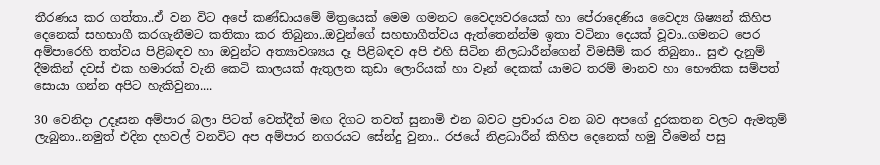තීරණය කර ගත්තා..ඒ වන විට අපේ කණ්ඩායමේ මිත්‍රයෙක් මෙම ගමනට වෛද්‍යවරයෙක් හා පේරාදෙණිය වෛද්‍ය ශිෂ්‍යන් කිහිප දෙනෙක් සහභාගී කරගැනීමට කතිකා කර තිබුනා..ඔවුන්ගේ සහභාගීත්වය ඇත්තෙන්න්ම ඉතා වටිනා දෙයක් වූවා..ගමනට පෙර අම්පාරෙහි තත්වය පිළිබඳව හා ඔවුන්ට අත්‍යාවශ්‍යය දෑ පිළිබඳව අපි එහි සිටින නිලධාරීන්ගෙන් විමසීම් කර තිබුනා.. සුළු දැනුම් දීමකින් දවස් එක හමාරක් වැනි කෙටි කාලයක් ඇතුලත කුඩා ලොරියක් හා වෑන් දෙකක් යාමට තරම් මානව හා භෞතික සම්පත් සොයා ගන්න අපිට හැකිවුනා....

30 වෙනිදා උදෑසන අම්පාර බලා පිටත් වෙත්දීත් මඟ දිගට තවත් සුනාමි එන බවට ප්‍රචාරය වන බව අපගේ දුරකතන වලට ඇමතුම් ලැබුනා..නමුත් එදින දහවල් වනවිට අප අම්පාර නගරයට සේන්දු වුනා.. රජයේ නිළධාරීන් කිහිප දෙනෙක් හමු වීමෙන් පසු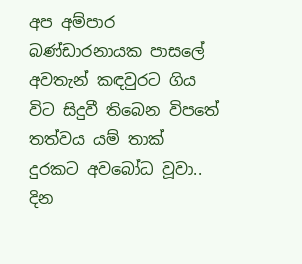අප අම්පාර බණ්ඩාරනායක පාසලේ අවතැන් කඳවුරට ගිය විට සිදුවී තිබෙන විපතේ තත්වය යම් තාක් දුරකට අවබෝධ වූවා.. දින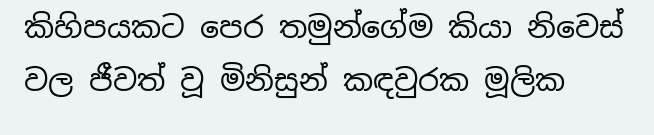කිහිපයකට පෙර තමුන්ගේම කියා නිවෙස් වල ජීවත් වූ මිනිසුන් කඳවුරක මූලික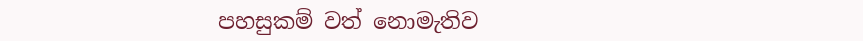පහසුකම් වත් නොමැතිව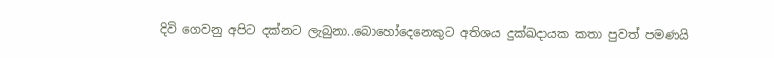දිවි ගෙවනු අපිට දක්නට ලැබුනා..බොහෝදෙනෙකුට අතිශය දුක්ඛදායක කතා පුවත් පමණයි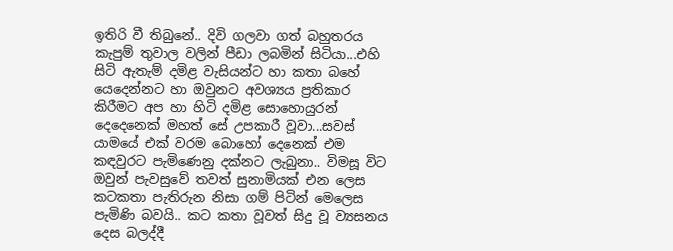ඉතිරි වී තිබුනේ.. දිවි ගලවා ගත් බහුතරය කැපුම් තුවාල වලින් පීඩා ලබමින් සිටියා...එහි සිටි ඇතැම් දමිළ වැසියන්ට හා කතා බහේ යෙදෙන්නට හා ඔවුනට අවශ්‍යය ප්‍රතිකාර කිරීමට අප හා හිටි දමිළ සොහොයුරන් දෙදෙනෙක් මහත් සේ උපකාරී වූවා...සවස් යාමයේ එක් වරම බොහෝ දෙනෙක් එම කඳවුරට පැමිණෙනු දක්නට ලැබුනා.. විමසූ විට ඔවුන් පැවසුවේ තවත් සුනාමියක් එන ලෙස කටකතා පැතිරුන නිසා ගම් පිටින් මෙලෙස පැමිණි බවයි.. කට කතා වූවත් සිදු වූ ව්‍යසනය දෙස බලද්දී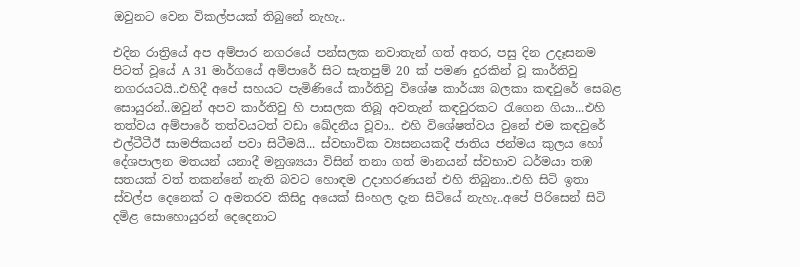ඔවුනට වෙන විකල්පයක් තිබුනේ නැහැ..

එදින රාත්‍රියේ අප අම්පාර නගරයේ පන්සලක නවාතැන් ගත් අතර, පසු දින උදෑසනම පිටත් වූයේ A 31 මාර්ගයේ අම්පාරේ සිට සැතපුම් 20 ක් පමණ දුරකින් වූ කාර්තිවු නගරයටයි..එහිදී අපේ සහයට පැමිණියේ කාර්තිවු විශේෂ කාර්ය්‍ය බලකා කඳවුරේ සෙබළ සොයුරන්..ඔවුන් අපව කාර්තිවු හි පාසලක තිබූ අවතැන් කඳවුරකට රැගෙන ගියා...එහි තත්වය අම්පාරේ තත්වයටත් වඩා ඛේදනීය වූවා.. එහි විශේෂත්වය වුනේ එම කඳවුරේ එල්ටීටීඊ සාමජිකයන් පවා සිටීමයි... ස්වභාවික ව්‍යසනයකදී ජාතිය ජන්මය කුලය හෝ දේශපාලන මතයන් යනාදී මනුශ්‍යයා විසින් තනා ගත් මානයන් ස්වභාව ධර්මයා තඹ සතයක් වත් තකන්නේ නැති බවට හොඳම උදාහරණයන් එහි තිබුනා..එහි සිටි ඉතා ස්වල්ප දෙනෙක් ට අමතරව කිසිදු අයෙක් සිංහල දැන සිටියේ නැහැ..අපේ පිරිසෙන් සිටි දමිළ සොහොයුරන් දෙදෙනාට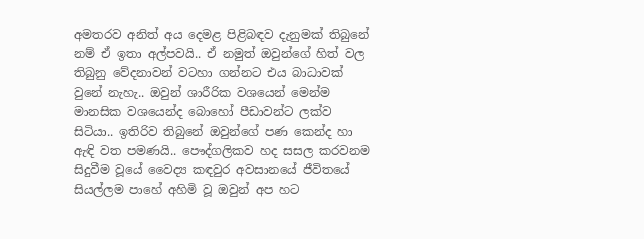අමතරව අනිත් අය දෙමළ පිළිබඳව දැනුමක් තිබුනේ නම් ඒ ඉතා අල්පවයි.. ඒ නමුත් ඔවුන්ගේ හිත් වල තිබුනු වේදනාවන් වටහා ගන්නට එය බාධාවක් වුනේ නැහැ.. ඔවුන් ශාරීරික වශයෙන් මෙන්ම මානසික වශයෙන්ද බොහෝ පීඩාවන්ට ලක්ව සිටියා.. ඉතිරිව තිබුනේ ඔවුන්ගේ පණ කෙන්ද හා ඇඳි වත පමණයි.. පෞද්ගලිකව හද සසල කරවනම සිදුවීම වූයේ වෛද්‍ය කඳවුර අවසානයේ ජීවිතයේ සියල්ලම පාහේ අහිමි වූ ඔවුන් අප හට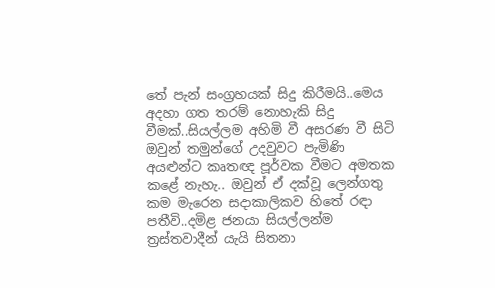තේ පැන් සංග්‍රහයක් සිදු කිරීමයි..මෙය අදහා ගත තරම් නොහැකි සිදු වීමක්..සියල්ලම අහිමි වී අසරණ වී සිටි ඔවුන් තමුන්ගේ උදවුවට පැමිණි අයළුන්ට කෘතඥ පූර්වක වීමට අමතක කළේ නැහැ.. ඔවුන් ඒ දක්වූ ලෙන්ගතු කම මැරෙන සදාකාලිකව හිතේ රඳා පතීවි..දමිළ ජනයා සියල්ලන්ම ත්‍රස්තවාදීන් යැයි සිතනා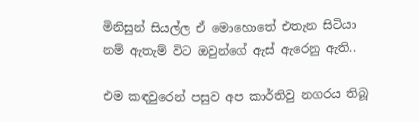මිනිසුන් සියල්ල ඒ මොහොතේ එතැන සිටියා නම් ඇතැම් විට ඔවුන්ගේ ඇස් ඇරෙනු ඇති..

එම කඳවුරෙන් පසුව අප කාර්තිවු නගරය තිබූ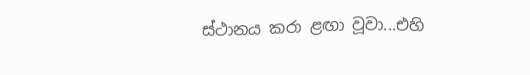ස්ථානය කරා ළඟා වූවා...එහි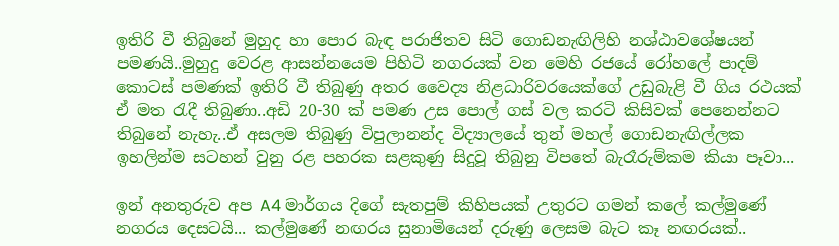ඉතිරි වී තිබුනේ මුහුද හා පොර බැඳ පරාජිතව සිටි ගොඩනැඟිලිහි නශ්ඨාවශේෂයන් පමණයි..මුහුදු වෙරළ ආසන්නයෙම පිහිටි නගරයක් වන මෙහි රජයේ රෝහලේ පාදම් කොටස් පමණක් ඉතිරි වී තිබුණු අතර වෛද්‍ය නිළධාරිවරයෙක්ගේ උඩුබැළි වී ගිය රථයක් ඒ මත රැදී තිබුණා..අඩි 20-30 ක් පමණ උස පොල් ගස් වල කරටි කිසිවක් පෙනෙන්නට තිබුනේ නැහැ..ඒ අසලම තිබුණු විපුලානන්ද විද්‍යාලයේ තුන් මහල් ගොඩනැඟිල්ලක ඉහලින්ම සටහන් වුනු රළ පහරක සළකුණු සිදුවූ තිබුනු විපතේ බැරෑරුම්කම කියා පෑවා...

ඉන් අනතුරුව අප A4 මාර්ගය දිගේ සැතපුම් කිහිපයක් උතුරට ගමන් කලේ කල්මුණේ නගරය දෙසටයි... කල්මුණේ නඟරය සුනාමියෙන් දරුණු ලෙසම බැට කෑ නඟරයක්..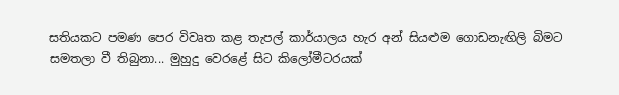සතියකට පමණ පෙර විවෘත කළ තැපල් කාර්යාලය හැර අන් සියළුම ගොඩනැඟිලි බිමට සමතලා වී තිබුනා... මුහුදු වෙරළේ සිට කිලෝමීටරයක්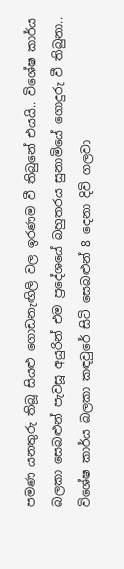පමණ යනතුරු තිබූ සියළු ගොඩනැඟිලි වල ඉරණම වී තිබුනේ එයයි.. විශේෂ කාර්ය බලකා සෙබළුන් පැවසූ අයුරින් එම ප්‍රදේශයේ බහුතරය සුනාමියේ ගොදුරු වී තිබුනා.. විශේෂ කාර්ය බලකා කඳවුරේ සිටි සෙබළුන් 8 දෙනා දිවි ගලවා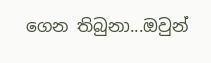ගෙන තිබුනා...ඔවුන්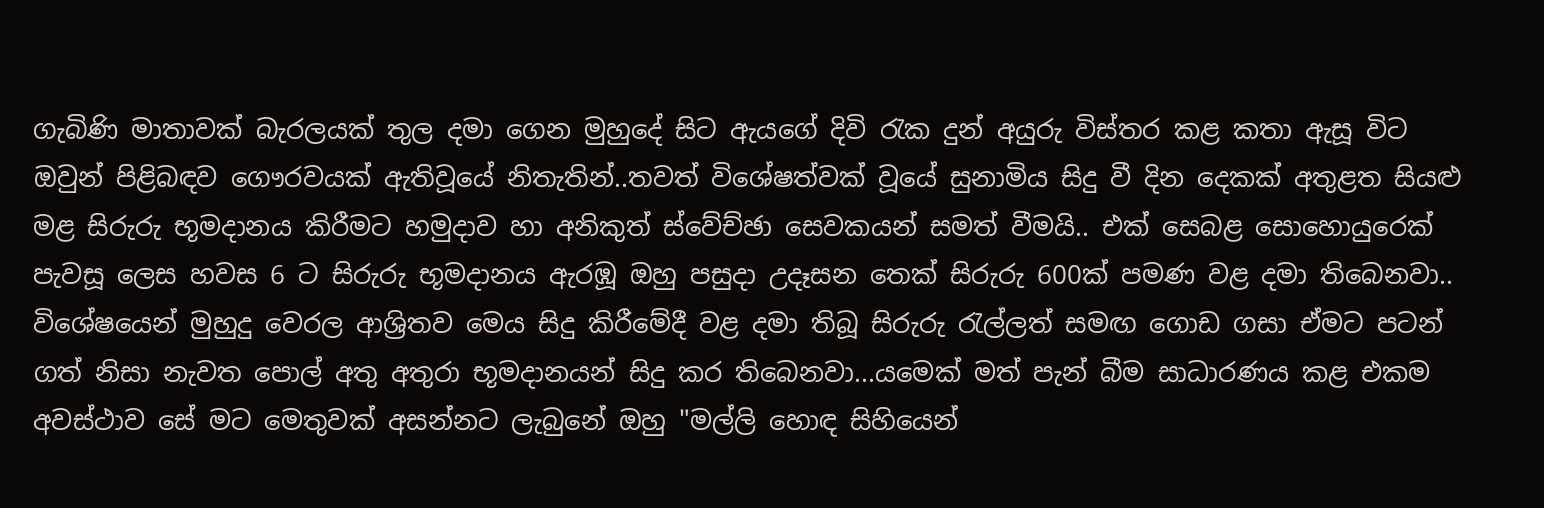ගැබිණි මාතාවක් බැරලයක් තුල දමා ගෙන මුහුදේ සිට ඇයගේ දිවි රැක දුන් අයුරු විස්තර කළ කතා ඇසූ විට ඔවුන් පිළිබඳව ගෞරවයක් ඇතිවූයේ නිතැතින්..තවත් විශේෂත්වක් වූයේ සුනාමිය සිදු වී දින දෙකක් අතුළත සියළු මළ සිරුරු භූමදානය කිරීමට හමුදාව හා අනිකුත් ස්වේච්ඡා සෙවකයන් සමත් වීමයි.. එක් සෙබළ සොහොයුරෙක් පැවසූ ලෙස හවස 6 ට සිරුරු භූමදානය ඇරඹූ ඔහු පසුදා උදෑසන තෙක් සිරුරු 600ක් පමණ වළ දමා තිබෙනවා.. විශේෂයෙන් මුහුදු වෙරල ආශ්‍රිතව මෙය සිදු කිරීමේදී වළ දමා තිබූ සිරුරු රැල්ලත් සමඟ ගොඩ ගසා ඒමට පටන් ගත් නිසා නැවත පොල් අතු අතුරා භූමදානයන් සිදු කර තිබෙනවා...යමෙක් මත් පැන් බීම සාධාරණය කළ එකම අවස්ථාව සේ මට මෙතුවක් අසන්නට ලැබුනේ ඔහු "මල්ලි හොඳ සිහියෙන්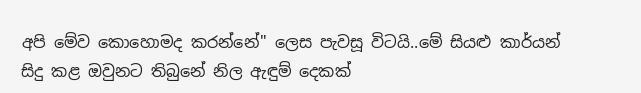අපි මේව කොහොමද කරන්නේ" ලෙස පැවසූ විටයි..මේ සියළු කාර්යන් සිදු කළ ඔවුනට තිබුනේ නිල ඇඳුම් දෙකක්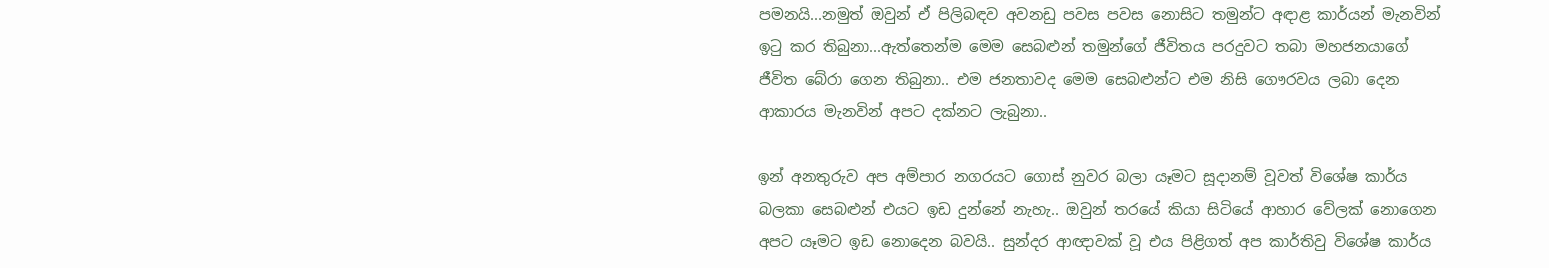පමනයි...නමුත් ඔවුන් ඒ පිලිබඳව අවනඩු පවස පවස නොසිට තමුන්ට අඳාළ කාර්යන් මැනවින් ඉටු කර තිබුනා...ඇත්තෙන්ම මෙම සෙබළුන් තමුන්ගේ ජීවිතය පරදුවට තබා මහජනයාගේ ජීවිත බේරා ගෙන තිබුනා.. එම ජනතාවද මෙම සෙබළුන්ට එම නිසි ගෞරවය ලබා දෙන ආකාරය මැනවින් අපට දක්නට ලැබුනා..

ඉන් අනතුරුව අප අම්පාර නගරයට ගොස් නුවර බලා යෑමට සූදානම් වූවත් විශේෂ කාර්ය බලකා සෙබළුන් එයට ඉඩ දුන්නේ නැහැ.. ඔවුන් තරයේ කියා සිටියේ ආහාර වේලක් නොගෙන අපට යෑමට ඉඩ නොදෙන බවයි.. සුන්දර ආඥාවක් වූ එය පිළිගත් අප කාර්තිවු විශේෂ කාර්ය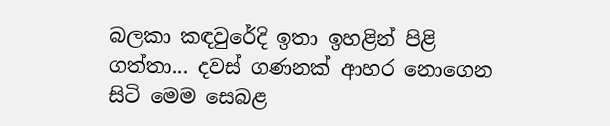බලකා කඳවුරේදි ඉතා ඉහළින් පිළි ගත්තා... දවස් ගණනක් ආහර නොගෙන සිටි මෙම සෙබළ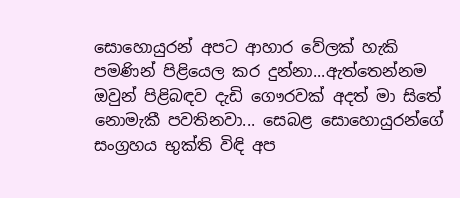සොහොයුරන් අපට ආහාර වේලක් හැකි පමණින් පිළියෙල කර දුන්නා...ඇත්තෙන්නම ඔවුන් පිළිබඳව දැඩි ගෞරවක් අදත් මා සිතේ නොමැකී පවතිනවා... සෙබළ සොහොයුරන්ගේ සංග්‍රහය භුක්ති විඳි අප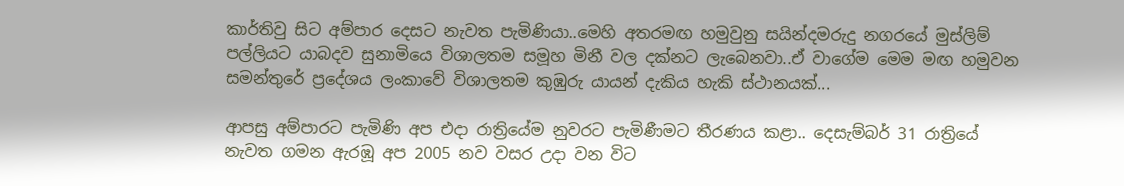කාර්තිවු සිට අම්පාර දෙසට නැවත පැමිණියා..මෙහි අතරමඟ හමුවුනු සයින්දමරුදු නගරයේ මුස්ලිම් පල්ලියට යාබදව සුනාමියෙ විශාලතම සමූහ මිනී වල දක්නට ලැබෙනවා..ඒ වාගේම මෙම මඟ හමුවන සමන්තුරේ ප්‍රදේශය ලංකාවේ විශාලතම කුඹුරු යායන් දැකිය හැකි ස්ථානයක්...

ආපසු අම්පාරට පැමිණි අප එදා රාත්‍රියේම නුවරට පැමිණීමට තීරණය කළා.. දෙසැම්බර් 31 රාත්‍රියේ නැවත ගමන ඇරඹූ අප 2005 නව වසර උදා වන විට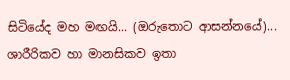සිටියේද මහ මඟයි... (ඔරුතොට ආසන්නයේ)... ශාරීරිකව හා මානසිකව ඉතා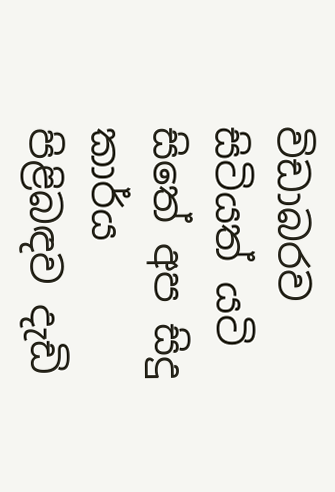විඩාබරව සිටියත් යටි සිතේ අප සිදු කාර්ය පිළිබඳව දැඩි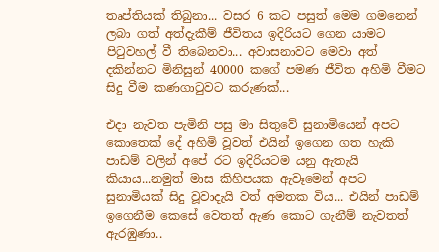තෘප්තියක් තිබුනා... වසර 6 කට පසුත් මෙම ගමනෙන් ලබා ගත් අත්දැකීම් ජීවිතය ඉදිරියට ගෙන යාමට පිටුවහල් වී තිබෙනවා... අවාසනාවට මෙවා අත් දකින්නට මිනිසුන් 40000 කගේ පමණ ජීවිත අහිමි වීමට සිදු වීම කණගාටුවට කරුණක්...

එදා නැවත පැමිනි පසු මා සිතුවේ සුනාමියෙන් අපට කොතෙක් දේ අහිමි වූවත් එයින් ඉගෙන ගත හැකි පාඩම් වලින් අපේ රට ඉදිරියටම යනු ඇතැයි කියාය...නමුත් මාස කිහිපයක ඇවෑමෙන් අපට සුනාමියක් සිදු වූවාදැයි වත් අමතක විය... එයින් පාඩම් ඉගෙනීම කෙසේ වෙතත් ඇණ කොට ගැනීම් නැවතත් ඇරඹුණා..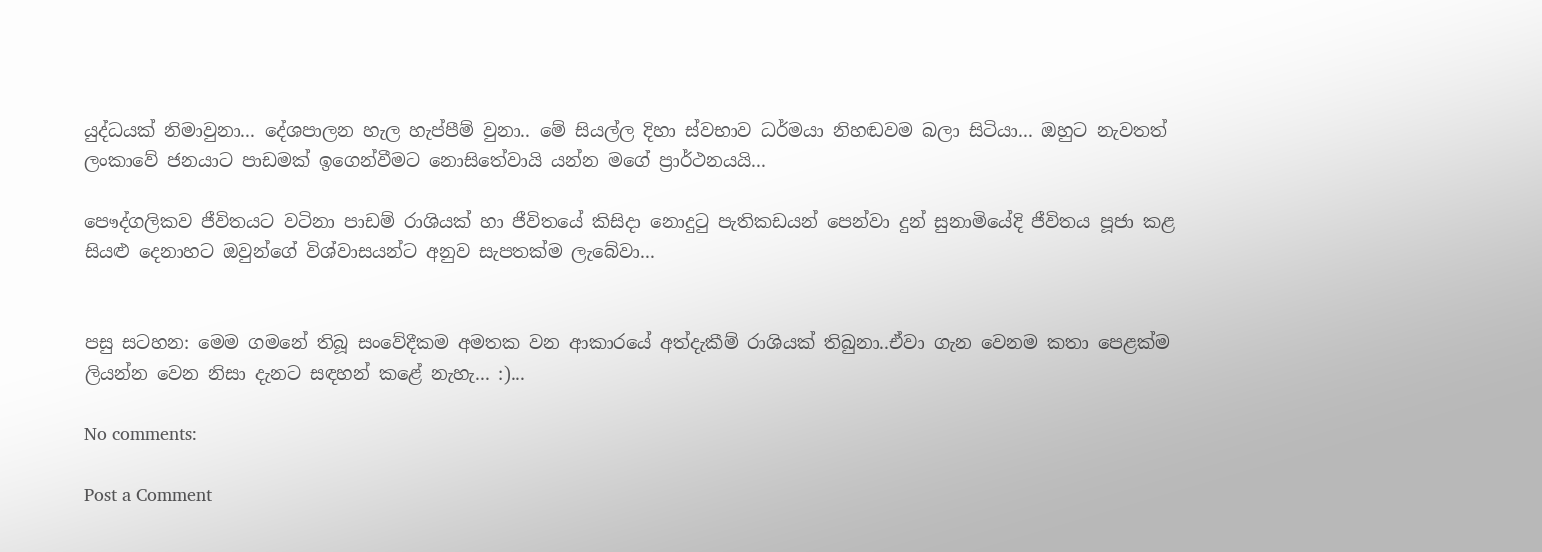යුද්ධයක් නිමාවුනා... දේශපාලන හැල හැප්පීම් වුනා.. මේ සියල්ල දිහා ස්වභාව ධර්මයා නිහඬවම බලා සිටියා... ඔහුට නැවතත් ලංකාවේ ජනයාට පාඩමක් ඉගෙන්වීමට නොසිතේවායි යන්න මගේ ප්‍රාර්ථනයයි...

පෞද්ගලිකව ජීවිතයට වටිනා පාඩම් රාශියක් හා ජීවිතයේ කිසිදා නොදුටු පැතිකඩයන් පෙන්වා දුන් සුනාමියේදි ජීවිතය පූජා කළ සියළු දෙනාහට ඔවුන්ගේ විශ්වාසයන්ට අනුව සැපතක්ම ලැබේවා...


පසු සටහන: මෙම ගමනේ තිබූ සංවේදීකම අමතක වන ආකාරයේ අත්දැකීම් රාශියක් තිබුනා..ඒවා ගැන වෙනම කතා පෙළක්ම ලියන්න වෙන නිසා දැනට සඳහන් කළේ නැහැ... :)...

No comments:

Post a Comment